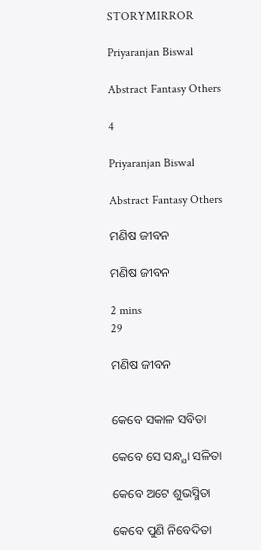STORYMIRROR

Priyaranjan Biswal

Abstract Fantasy Others

4

Priyaranjan Biswal

Abstract Fantasy Others

ମଣିଷ ଜୀବନ

ମଣିଷ ଜୀବନ

2 mins
29

ମଣିଷ ଜୀବନ


କେବେ ସକାଳ ସବିତା

କେବେ ସେ ସନ୍ଧ୍ଯା ସଳିତା

କେବେ ଅଟେ ଶୁଭସ୍ମିତା

କେବେ ପୁଣି ନିବେଦିତା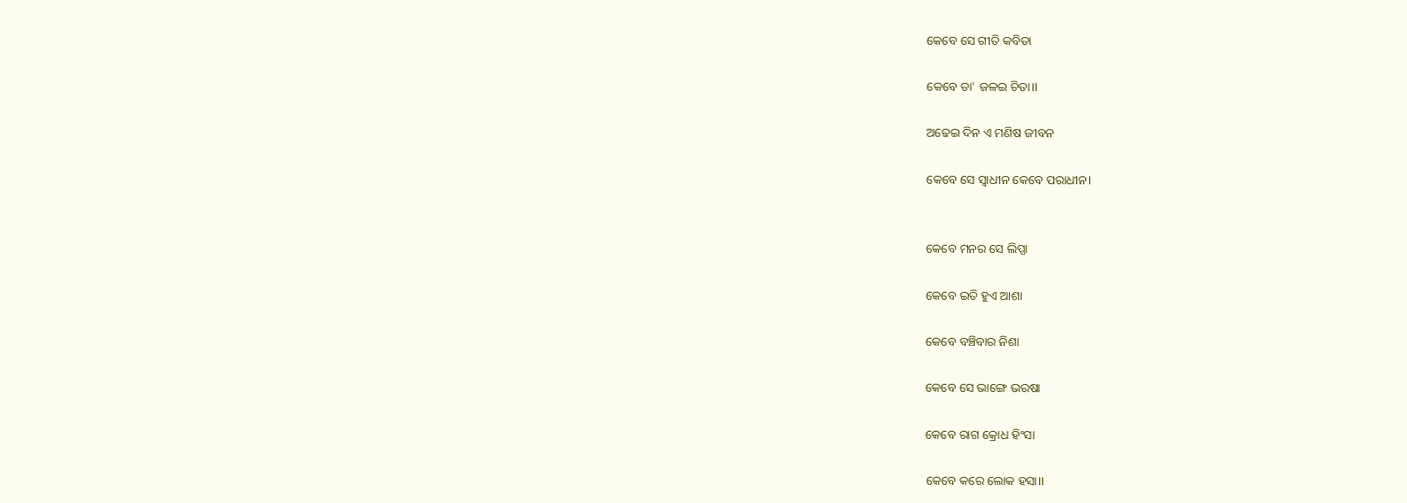କେବେ ସେ ଗୀତି କବିତା

କେବେ ତା' ଜଳଇ ଚିତା।।

ଅଢେଇ ଦିନ ଏ ମଣିଷ ଜୀବନ

କେବେ ସେ ସ୍ୱାଧୀନ କେବେ ପରାଧୀନ।


କେବେ ମନର ସେ ଲିପ୍ସା

କେବେ ଇତି ହୁଏ ଆଶା

କେବେ ବଞ୍ଚିବାର ନିଶା

କେବେ ସେ ଭାଙ୍ଗେ ଭରଷା

କେବେ ରାଗ କ୍ରୋଧ ହିଂସା

କେବେ କରେ ଲୋକ ହସା।।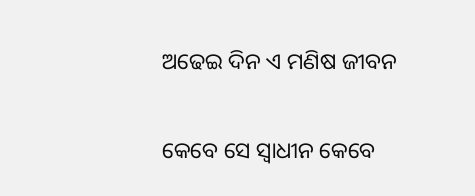ଅଢେଇ ଦିନ ଏ ମଣିଷ ଜୀବନ

କେବେ ସେ ସ୍ୱାଧୀନ କେବେ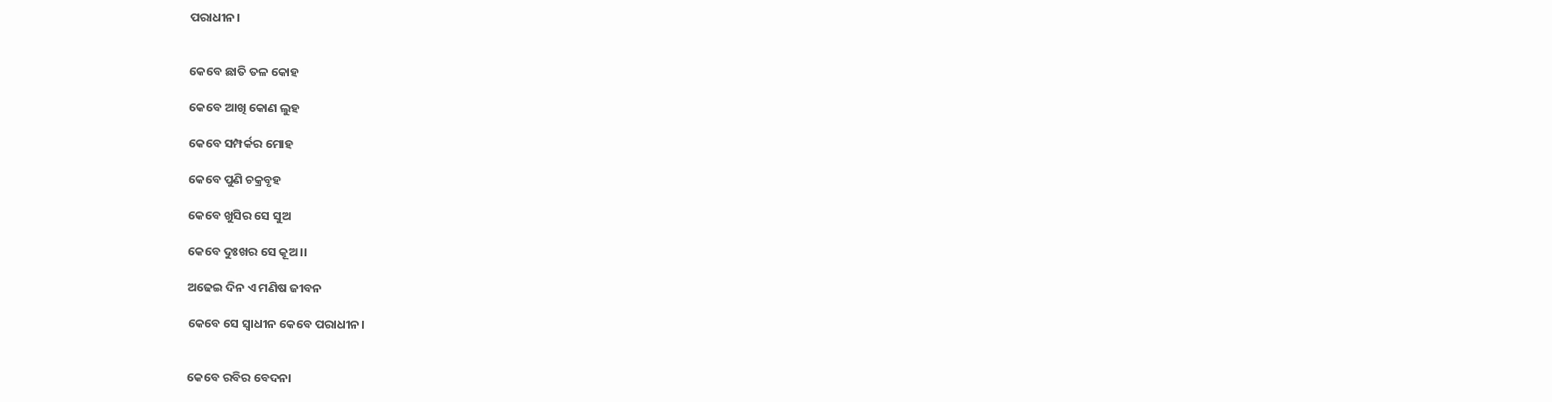ପରାଧୀନ।


କେବେ ଛାତି ତଳ କୋହ

କେବେ ଆଖି କୋଣ ଲୁହ

କେବେ ସମ୍ପର୍କର ମୋହ

କେବେ ପୁଣି ଚକ୍ରବୃହ

କେବେ ଖୁସିର ସେ ସୁଅ

କେବେ ଦୁଃଖର ସେ କୂଅ।।

ଅଢେଇ ଦିନ ଏ ମଣିଷ ଜୀବନ

କେବେ ସେ ସ୍ୱାଧୀନ କେବେ ପରାଧୀନ।


କେବେ ରବିର ବେଦନା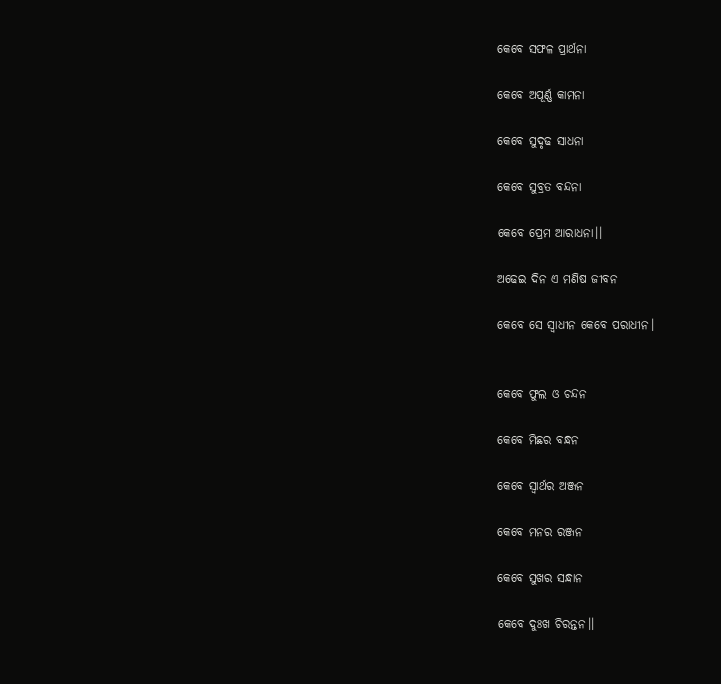କେବେ ସଫଳ ପ୍ରାର୍ଥନା

କେବେ ଅପୂର୍ଣ୍ଣ କାମନା

କେବେ ସୁଦୃଢ ସାଧନା

କେବେ ସୁବ୍ରତ ବନ୍ଦନା

କେବେ ପ୍ରେମ ଆରାଧନା।।

ଅଢେଇ ଦିନ ଏ ମଣିଷ ଜୀବନ

କେବେ ସେ ସ୍ୱାଧୀନ କେବେ ପରାଧୀନ।


କେବେ ଫୁଲ ଓ ଚନ୍ଦନ

କେବେ ମିଛର ବନ୍ଧନ

କେବେ ସ୍ୱାର୍ଥର ଅଞ୍ଜନ

କେବେ ମନର ରଞ୍ଜନ

କେବେ ସୁଖର ସନ୍ଧାନ

କେବେ ଦୁଃଖ ଚିରନ୍ତନ।।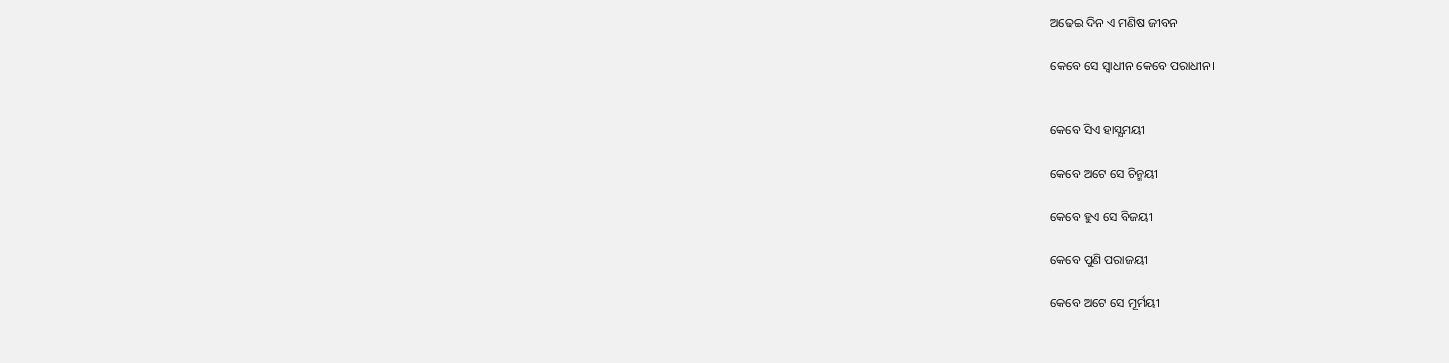ଅଢେଇ ଦିନ ଏ ମଣିଷ ଜୀବନ

କେବେ ସେ ସ୍ୱାଧୀନ କେବେ ପରାଧୀନ।


କେବେ ସିଏ ହାସ୍ଯମୟୀ

କେବେ ଅଟେ ସେ ଚିନ୍ମୟୀ

କେବେ ହୁଏ ସେ ବିଜୟୀ

କେବେ ପୁଣି ପରାଜୟୀ

କେବେ ଅଟେ ସେ ମୂର୍ମୟୀ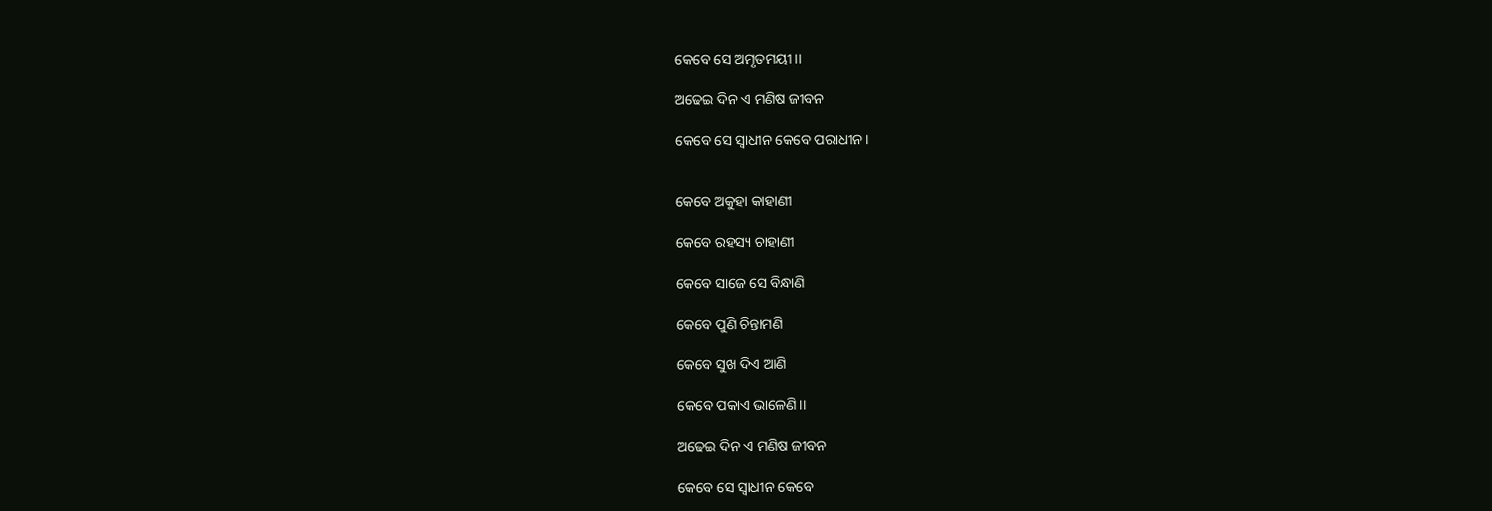କେବେ ସେ ଅମୃତମୟୀ।।

ଅଢେଇ ଦିନ ଏ ମଣିଷ ଜୀବନ

କେବେ ସେ ସ୍ୱାଧୀନ କେବେ ପରାଧୀନ।


କେବେ ଅକୁହା କାହାଣୀ

କେବେ ରହସ୍ୟ ଚାହାଣୀ

କେବେ ସାଜେ ସେ ବିନ୍ଧାଣି

କେବେ ପୁଣି ଚିନ୍ତାମଣି

କେବେ ସୁଖ ଦିଏ ଆଣି

କେବେ ପକାଏ ଭାଳେଣି।।

ଅଢେଇ ଦିନ ଏ ମଣିଷ ଜୀବନ

କେବେ ସେ ସ୍ୱାଧୀନ କେବେ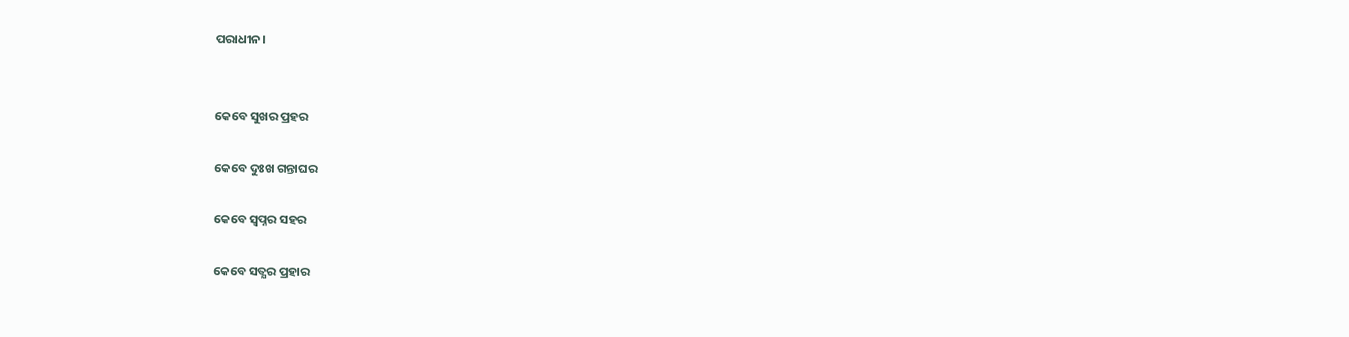ପରାଧୀନ।


କେବେ ସୁଖର ପ୍ରହର

କେବେ ଦୁଃଖ ଗନ୍ତାଘର

କେବେ ସ୍ୱପ୍ନର ସହର

କେବେ ସତ୍ଯର ପ୍ରହାର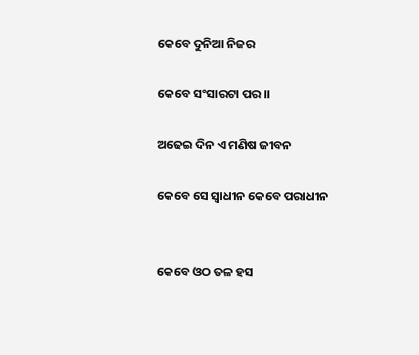କେବେ ଦୁନିଆ ନିଜର

କେବେ ସଂସାରଟା ପର।।

ଅଢେଇ ଦିନ ଏ ମଣିଷ ଜୀବନ

କେବେ ସେ ସ୍ୱାଧୀନ କେବେ ପରାଧୀନ


କେବେ ଓଠ ତଳ ହସ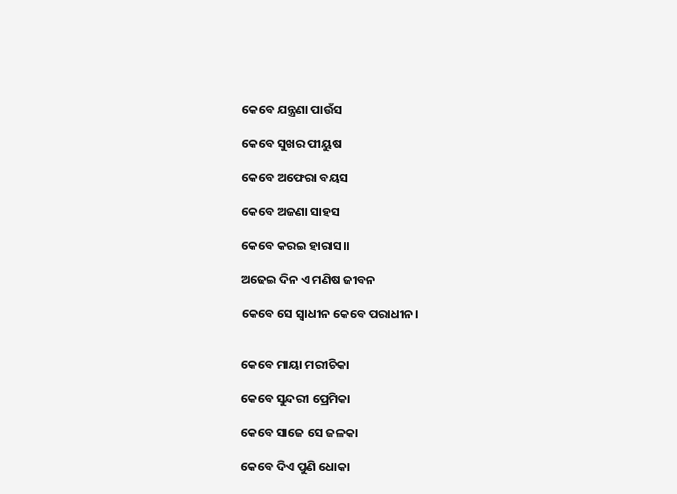କେବେ ଯନ୍ତ୍ରଣା ପାଉଁସ

କେବେ ସୁଖର ପୀୟୁଷ

କେବେ ଅଫେରା ବୟସ

କେବେ ଅଜଣା ସାହସ

କେବେ କରଇ ହାରାସ।।

ଅଢେଇ ଦିନ ଏ ମଣିଷ ଜୀବନ

କେବେ ସେ ସ୍ୱାଧୀନ କେବେ ପରାଧୀନ।


କେବେ ମାୟା ମରୀଚିକା

କେବେ ସୁନ୍ଦରୀ ପ୍ରେମିକା

କେବେ ସାଜେ ସେ ଜଳକା

କେବେ ଦିଏ ପୁଣି ଧୋକା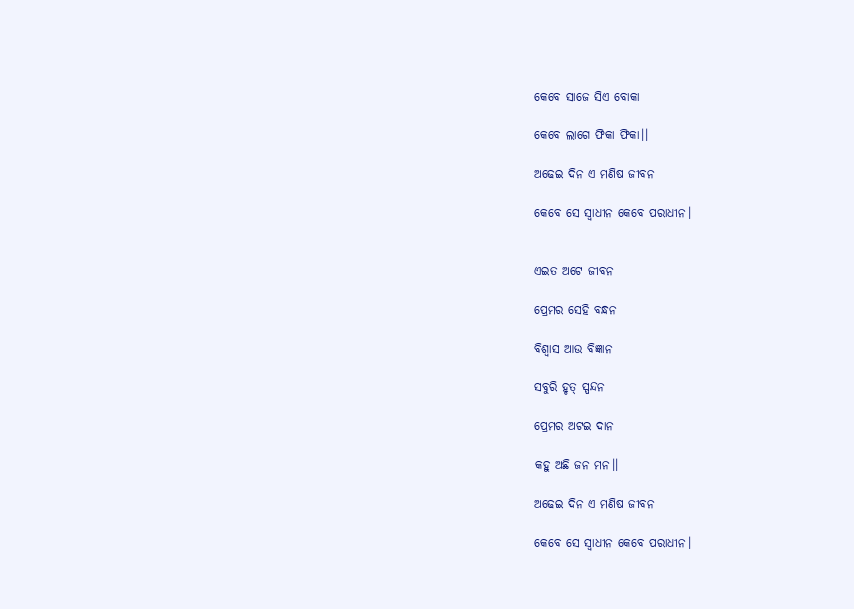କେବେ ସାଜେ ସିଏ ବୋକା

କେବେ ଲାଗେ ଫିକା ଫିକା।।

ଅଢେଇ ଦିନ ଏ ମଣିଷ ଜୀବନ

କେବେ ସେ ସ୍ୱାଧୀନ କେବେ ପରାଧୀନ।


ଏଇତ ଅଟେ ଜୀବନ

ପ୍ରେମର ସେହି ବନ୍ଧନ

ବିଶ୍ୱାସ ଆଉ ବିଜ୍ଞାନ

ସବୁରି ହୃତ୍ ସ୍ପନ୍ଦନ

ପ୍ରେମର ଅଟଇ ଦାନ

କହୁ ଅଛି ଜନ ମନ।।

ଅଢେଇ ଦିନ ଏ ମଣିଷ ଜୀବନ

କେବେ ସେ ସ୍ୱାଧୀନ କେବେ ପରାଧୀନ।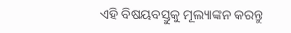ଏହି ବିଷୟବସ୍ତୁକୁ ମୂଲ୍ୟାଙ୍କନ କରନ୍ତୁ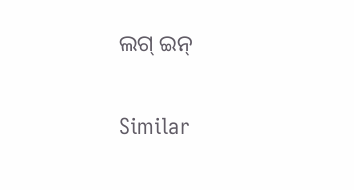ଲଗ୍ ଇନ୍

Similar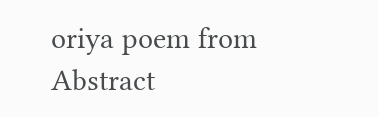oriya poem from Abstract